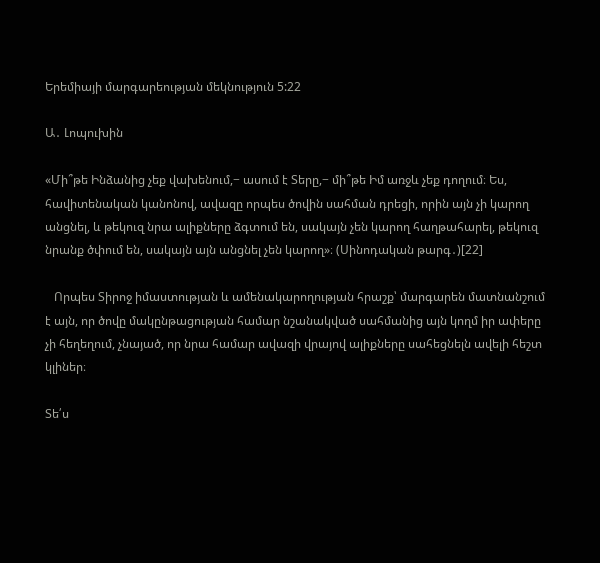Երեմիայի մարգարեության մեկնություն 5:22

Ա․ Լոպուխին

«Մի՞թե Ինձանից չեք վախենում,− ասում է Տերը,− մի՞թե Իմ առջև չեք դողում։ Ես, հավիտենական կանոնով, ավազը որպես ծովին սահման դրեցի, որին այն չի կարող անցնել, և թեկուզ նրա ալիքները ձգտում են, սակայն չեն կարող հաղթահարել, թեկուզ նրանք ծփում են, սակայն այն անցնել չեն կարող»։ (Սինոդական թարգ․)[22]

   Որպես Տիրոջ իմաստության և ամենակարողության հրաշք՝ մարգարեն մատնանշում է այն, որ ծովը մակընթացության համար նշանակված սահմանից այն կողմ իր ափերը չի հեղեղում, չնայած, որ նրա համար ավազի վրայով ալիքները սահեցնելն ավելի հեշտ կլիներ։

Տե՛ս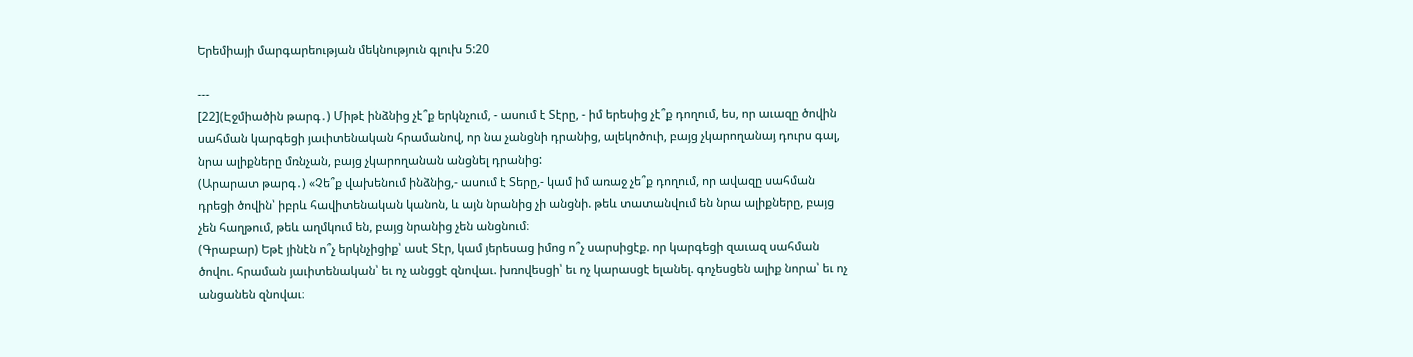Երեմիայի մարգարեության մեկնություն գլուխ 5:20

---
[22](Էջմիածին թարգ․) Միթէ ինձնից չէ՞ք երկնչում, - ասում է Տէրը, - իմ երեսից չէ՞ք դողում, ես, որ աւազը ծովին սահման կարգեցի յաւիտենական հրամանով, որ նա չանցնի դրանից, ալեկոծուի, բայց չկարողանայ դուրս գալ, նրա ալիքները մռնչան, բայց չկարողանան անցնել դրանից:
(Արարատ թարգ․) «Չե՞ք վախենում ինձնից,- ասում է Տերը,- կամ իմ առաջ չե՞ք դողում, որ ավազը սահման դրեցի ծովին՝ իբրև հավիտենական կանոն, և այն նրանից չի անցնի. թեև տատանվում են նրա ալիքները, բայց չեն հաղթում, թեև աղմկում են, բայց նրանից չեն անցնում։
(Գրաբար) Եթէ յինէն ո՞չ երկնչիցիք՝ ասէ Տէր, կամ յերեսաց իմոց ո՞չ սարսիցէք. որ կարգեցի զաւազ սահման ծովու. հրաման յաւիտենական՝ եւ ոչ անցցէ զնովաւ. խռովեսցի՝ եւ ոչ կարասցէ ելանել. գոչեսցեն ալիք նորա՝ եւ ոչ անցանեն զնովաւ։